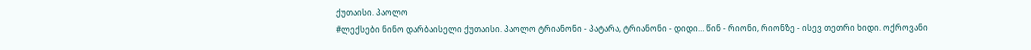ქუთაისი. პაოლო
#ლექსები ნინო დარბაისელი ქუთაისი. პაოლო ტრიანონი - პატარა, ტრიანონი - დიდი… წინ - რიონი, რიონზე - ისევ თეთრი ხიდი. ოქროვანი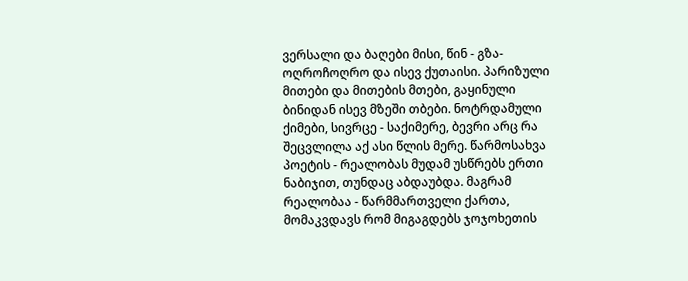ვერსალი და ბაღები მისი, წინ - გზა- ოღროჩოღრო და ისევ ქუთაისი. პარიზული მითები და მითების მთები, გაყინული ბინიდან ისევ მზეში თბები. ნოტრდამული ქიმები, სივრცე - საქიმერე, ბევრი არც რა შეცვლილა აქ ასი წლის მერე. წარმოსახვა პოეტის - რეალობას მუდამ უსწრებს ერთი ნაბიჯით, თუნდაც აბდაუბდა. მაგრამ რეალობაა - წარმმართველი ქართა, მომაკვდავს რომ მიგაგდებს ჯოჯოხეთის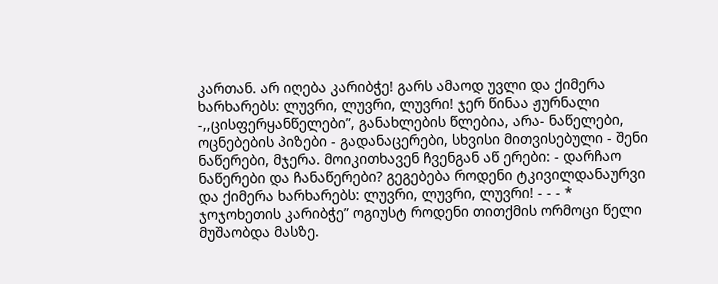კართან. არ იღება კარიბჭე! გარს ამაოდ უვლი და ქიმერა ხარხარებს: ლუვრი, ლუვრი, ლუვრი! ჯერ წინაა ჟურნალი -,,ცისფერყანწელები”, განახლების წლებია, არა- ნაწელები, ოცნებების პიზები - გადანაცერები, სხვისი მითვისებული - შენი ნაწერები, მჯერა. მოიკითხავენ ჩვენგან აწ ერები: - დარჩაო ნაწერები და ჩანაწერები? გეგებება როდენი ტკივილდანაურვი და ქიმერა ხარხარებს: ლუვრი, ლუვრი, ლუვრი! - - - * ჯოჯოხეთის კარიბჭე” ოგიუსტ როდენი თითქმის ორმოცი წელი მუშაობდა მასზე.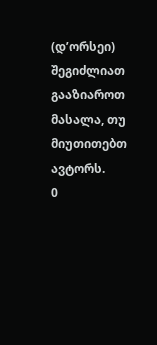(დ’ორსეი)
შეგიძლიათ გააზიაროთ მასალა, თუ მიუთითებთ ავტორს.
0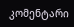კომენტარი